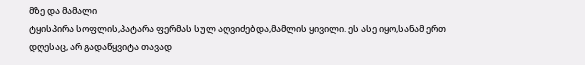მზე და მამალი
ტყისპირა სოფლის,პატარა ფერმას სულ აღვიძებდა,მამლის ყივილი. ეს ასე იყო,სანამ ერთ დღესაც, არ გადაწყვიტა თავად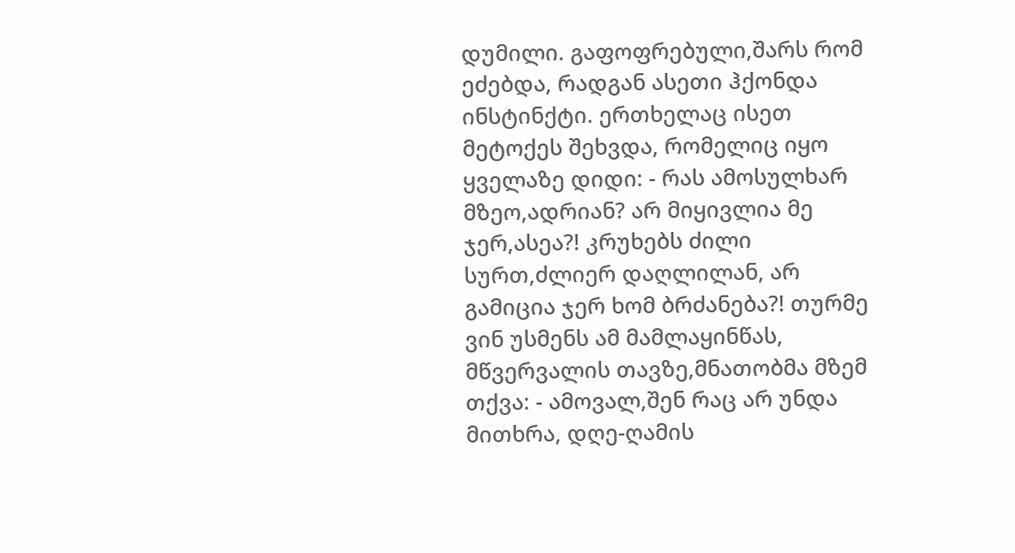დუმილი. გაფოფრებული,შარს რომ ეძებდა, რადგან ასეთი ჰქონდა ინსტინქტი. ერთხელაც ისეთ მეტოქეს შეხვდა, რომელიც იყო ყველაზე დიდი: - რას ამოსულხარ მზეო,ადრიან? არ მიყივლია მე ჯერ,ასეა?! კრუხებს ძილი სურთ,ძლიერ დაღლილან, არ გამიცია ჯერ ხომ ბრძანება?! თურმე ვინ უსმენს ამ მამლაყინწას, მწვერვალის თავზე,მნათობმა მზემ თქვა: - ამოვალ,შენ რაც არ უნდა მითხრა, დღე-ღამის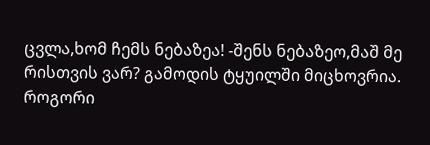ცვლა,ხომ ჩემს ნებაზეა! -შენს ნებაზეო,მაშ მე რისთვის ვარ? გამოდის ტყუილში მიცხოვრია. როგორი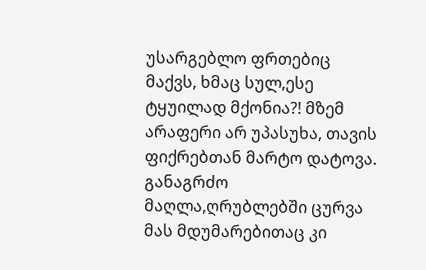უსარგებლო ფრთებიც მაქვს, ხმაც სულ,ესე ტყუილად მქონია?! მზემ არაფერი არ უპასუხა, თავის ფიქრებთან მარტო დატოვა. განაგრძო მაღლა,ღრუბლებში ცურვა მას მდუმარებითაც კი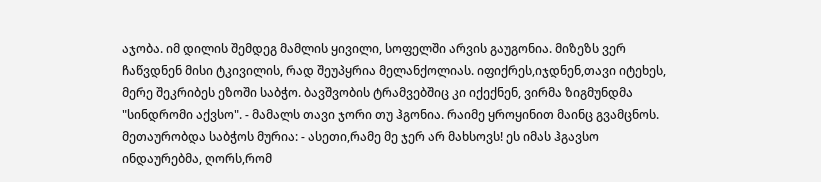აჯობა. იმ დილის შემდეგ მამლის ყივილი, სოფელში არვის გაუგონია. მიზეზს ვერ ჩაწვდნენ მისი ტკივილის, რად შეუპყრია მელანქოლიას. იფიქრეს,იჯდნენ,თავი იტეხეს, მერე შეკრიბეს ეზოში საბჭო. ბავშვობის ტრამვებშიც კი იქექნენ, ვირმა ზიგმუნდმა "სინდრომი აქვსო". - მამალს თავი ჯორი თუ ჰგონია. რაიმე ყროყინით მაინც გვამცნოს. მეთაურობდა საბჭოს მურია: - ასეთი,რამე მე ჯერ არ მახსოვს! ეს იმას ჰგავსო ინდაურებმა, ღორს,რომ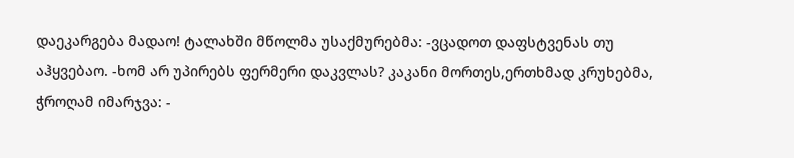დაეკარგება მადაო! ტალახში მწოლმა უსაქმურებმა: -ვცადოთ დაფსტვენას თუ აჰყვებაო. -ხომ არ უპირებს ფერმერი დაკვლას? კაკანი მორთეს,ერთხმად კრუხებმა, ჭროღამ იმარჯვა: -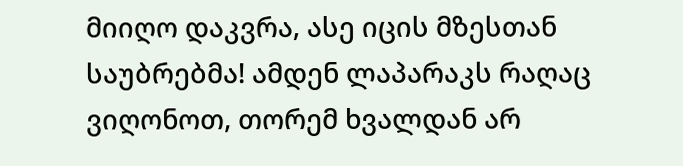მიიღო დაკვრა, ასე იცის მზესთან საუბრებმა! ამდენ ლაპარაკს რაღაც ვიღონოთ, თორემ ხვალდან არ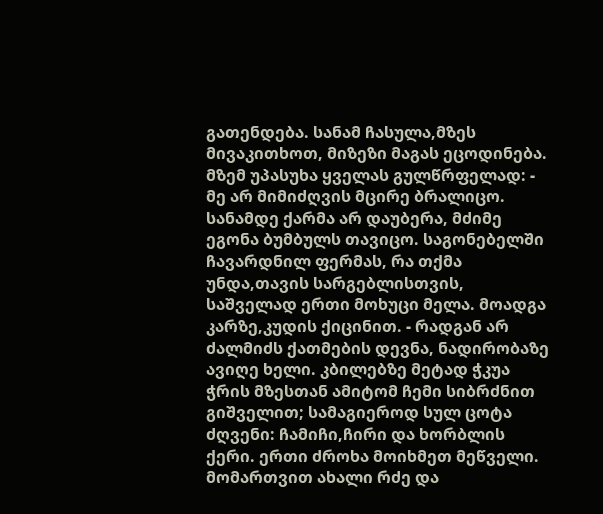გათენდება. სანამ ჩასულა,მზეს მივაკითხოთ, მიზეზი მაგას ეცოდინება. მზემ უპასუხა ყველას გულწრფელად: - მე არ მიმიძღვის მცირე ბრალიცო. სანამდე ქარმა არ დაუბერა, მძიმე ეგონა ბუმბულს თავიცო. საგონებელში ჩავარდნილ ფერმას, რა თქმა უნდა,თავის სარგებლისთვის, საშველად ერთი მოხუცი მელა. მოადგა კარზე,კუდის ქიცინით. - რადგან არ ძალმიძს ქათმების დევნა, ნადირობაზე ავიღე ხელი. კბილებზე მეტად ჭკუა ჭრის მზესთან ამიტომ ჩემი სიბრძნით გიშველით; სამაგიეროდ სულ ცოტა ძღვენი: ჩამიჩი,ჩირი და ხორბლის ქერი. ერთი ძროხა მოიხმეთ მეწველი. მომართვით ახალი რძე და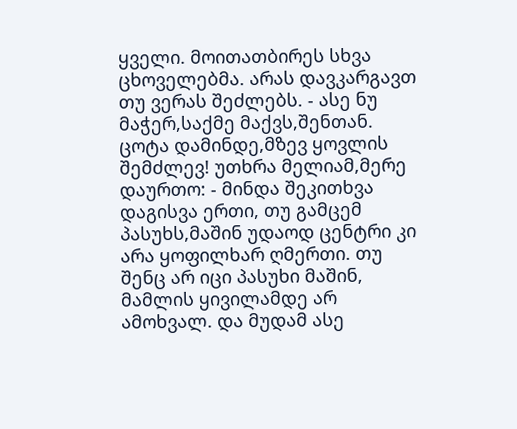ყველი. მოითათბირეს სხვა ცხოველებმა. არას დავკარგავთ თუ ვერას შეძლებს. - ასე ნუ მაჭერ,საქმე მაქვს,შენთან. ცოტა დამინდე,მზევ ყოვლის შემძლევ! უთხრა მელიამ,მერე დაურთო: - მინდა შეკითხვა დაგისვა ერთი, თუ გამცემ პასუხს,მაშინ უდაოდ ცენტრი კი არა ყოფილხარ ღმერთი. თუ შენც არ იცი პასუხი მაშინ, მამლის ყივილამდე არ ამოხვალ. და მუდამ ასე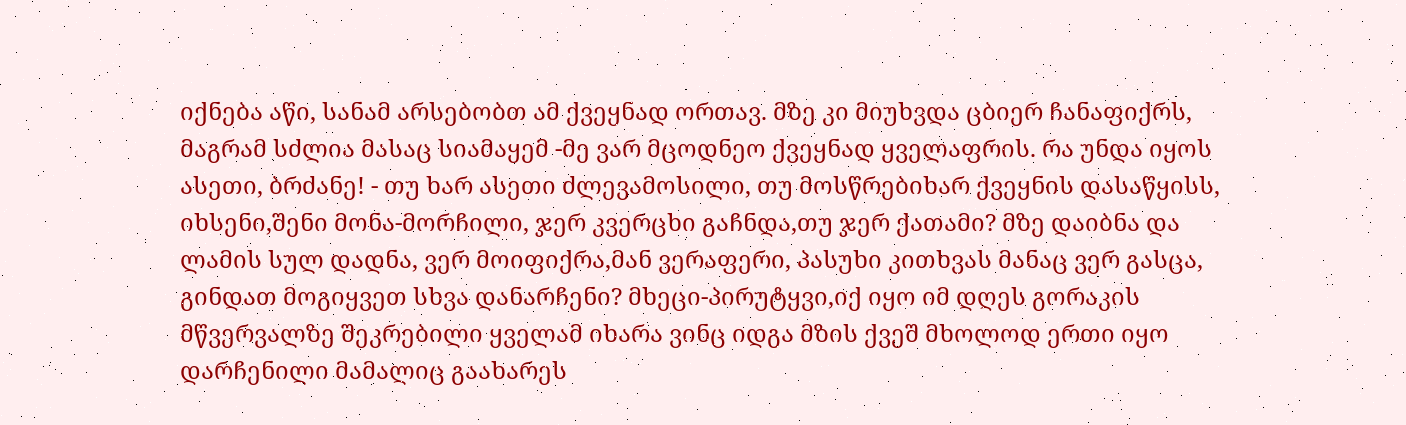იქნება აწი, სანამ არსებობთ ამ ქვეყნად ორთავ. მზე კი მიუხვდა ცბიერ ჩანაფიქრს, მაგრამ სძლია მასაც სიამაყემ -მე ვარ მცოდნეო ქვეყნად ყველაფრის. რა უნდა იყოს ასეთი, ბრძანე! - თუ ხარ ასეთი ძლევამოსილი, თუ მოსწრებიხარ ქვეყნის დასაწყისს, იხსენი,შენი მონა-მორჩილი, ჯერ კვერცხი გაჩნდა,თუ ჯერ ქათამი? მზე დაიბნა და ლამის სულ დადნა, ვერ მოიფიქრა,მან ვერაფერი, პასუხი კითხვას მანაც ვერ გასცა, გინდათ მოგიყვეთ სხვა დანარჩენი? მხეცი-პირუტყვი,იქ იყო იმ დღეს გორაკის მწვერვალზე შეკრებილი ყველამ იხარა ვინც იდგა მზის ქვეშ მხოლოდ ერთი იყო დარჩენილი მამალიც გაახარეს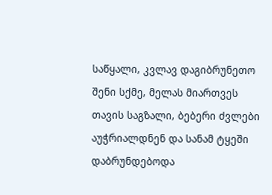საწყალი, კვლავ დაგიბრუნეთო შენი სქმე, მელას მიართვეს თავის საგზალი, ბებერი ძვლები აუჭრიალდნენ და სანამ ტყეში დაბრუნდებოდა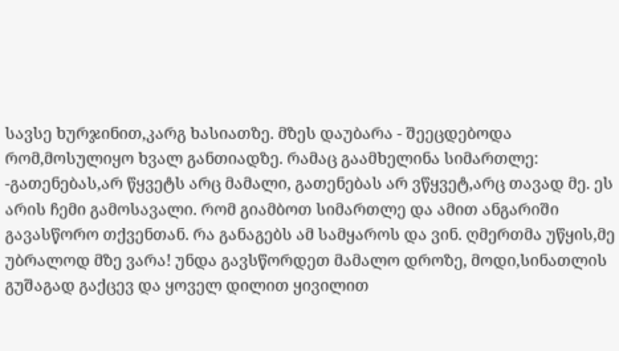სავსე ხურჯინით,კარგ ხასიათზე. მზეს დაუბარა - შეეცდებოდა რომ,მოსულიყო ხვალ განთიადზე. რამაც გაამხელინა სიმართლე: -გათენებას,არ წყვეტს არც მამალი, გათენებას არ ვწყვეტ,არც თავად მე. ეს არის ჩემი გამოსავალი. რომ გიამბოთ სიმართლე და ამით ანგარიში გავასწორო თქვენთან. რა განაგებს ამ სამყაროს და ვინ. ღმერთმა უწყის,მე უბრალოდ მზე ვარა! უნდა გავსწორდეთ მამალო დროზე, მოდი,სინათლის გუშაგად გაქცევ და ყოველ დილით ყივილით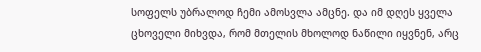სოფელს უბრალოდ ჩემი ამოსვლა ამცნე. და იმ დღეს ყველა ცხოველი მიხვდა, რომ მთელის მხოლოდ ნაწილი იყვნენ, არც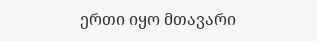ერთი იყო მთავარი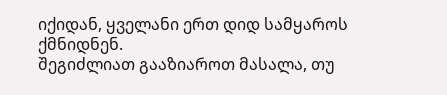იქიდან, ყველანი ერთ დიდ სამყაროს ქმნიდნენ.
შეგიძლიათ გააზიაროთ მასალა, თუ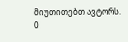მიუთითებთ ავტორს.
0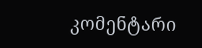კომენტარი